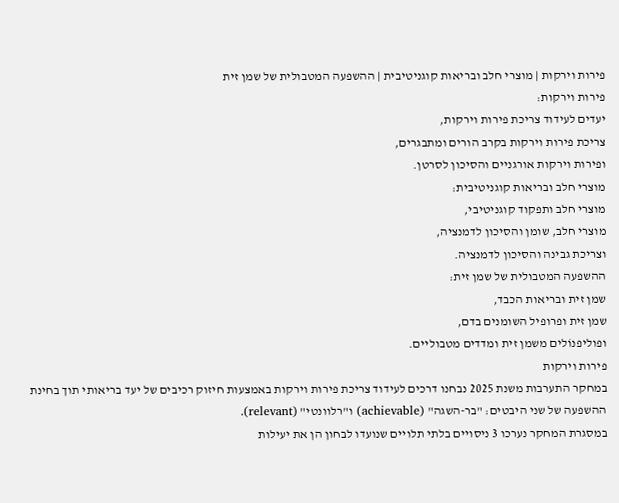פירות וירקות | מוצרי חלב ובריאות קוגניטיבית | ההשפעה המטבולית של שמן זית
פירות וירקות:
יעדים לעידוד צריכת פירות וירקות,
צריכת פירות וירקות בקרב הורים ומתבגרים,
ופירות וירקות אורגניים והסיכון לסרטן.
מוצרי חלב ובריאות קוגניטיבית:
מוצרי חלב ותפקוד קוגניטיבי,
מוצרי חלב, שומן והסיכון לדמנציה,
וצריכת גבינה והסיכון לדמנציה.
ההשפעה המטבולית של שמן זית:
שמן זית ובריאות הכבד,
שמן זית ופרופיל השומנים בדם,
ופוליפנוֹלים משמן זית ומדדים מטבוליים.
פירות וירקות
במחקר התערבות משנת 2025 נבחנו דרכים לעידוד צריכת פירות וירקות באמצעות חיזוק רכיבים של יעד בריאותי תוך בחינת ההשפעה של שני היבטים: "בר-השגה" (achievable) ו"רלוונטי" (relevant).
במסגרת המחקר נערכו 3 ניסויים בלתי תלויים שנועדו לבחון הן את יעילות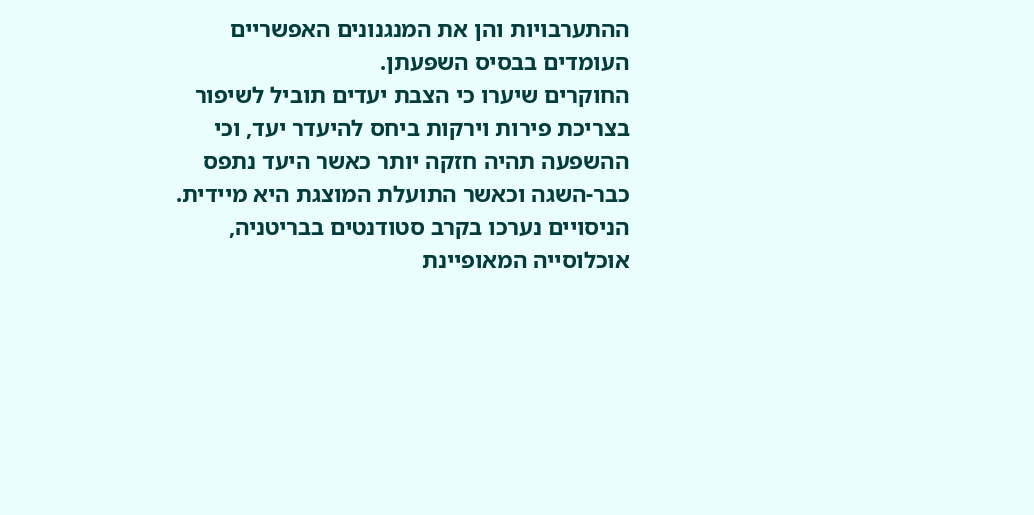ההתערבויות והן את המנגנונים האפשריים העומדים בבסיס השפּעתן.
החוקרים שיערו כי הצבת יעדים תוביל לשיפור בצריכת פירות וירקות ביחס להיעדר יעד, וכי ההשפעה תהיה חזקה יותר כאשר היעד נתפס כבר-השגה וכאשר התועלת המוצגת היא מיידית.
הניסויים נערכו בקרב סטודנטים בבריטניה, אוכלוסייה המאופיינת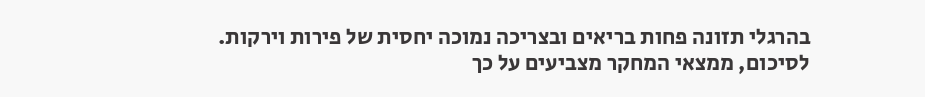בהרגלי תזונה פחות בריאים ובצריכה נמוכה יחסית של פירות וירקות.
לסיכום, ממצאי המחקר מצביעים על כך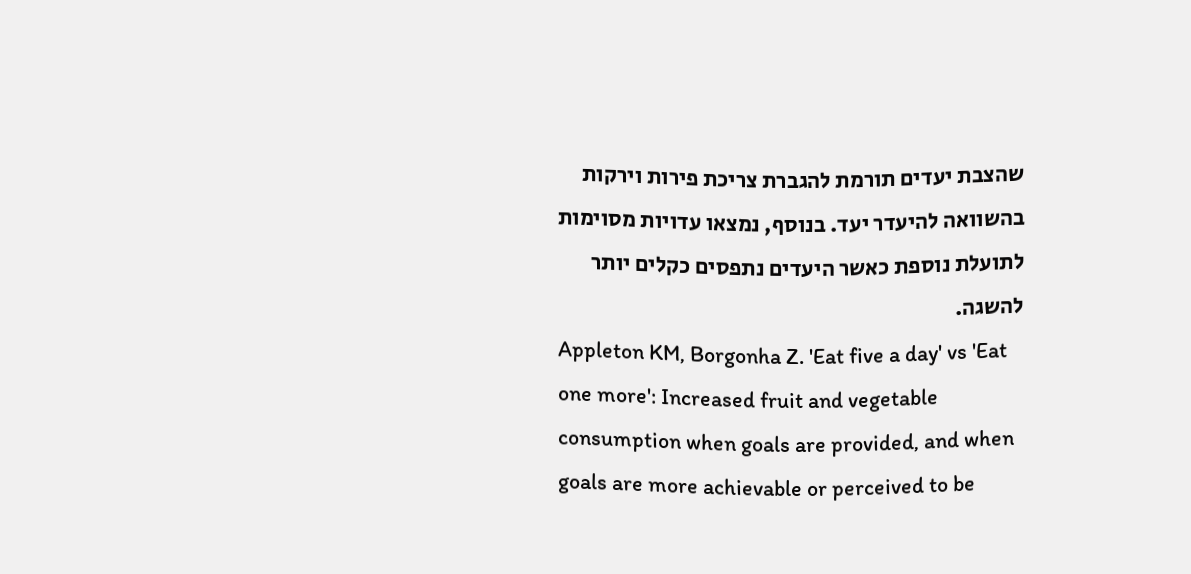שהצבת יעדים תורמת להגברת צריכת פירות וירקות בהשוואה להיעדר יעד. בנוסף, נמצאו עדויות מסוימות לתועלת נוספת כאשר היעדים נתפסים כקלים יותר להשגה.
Appleton KM, Borgonha Z. 'Eat five a day' vs 'Eat one more': Increased fruit and vegetable consumption when goals are provided, and when goals are more achievable or perceived to be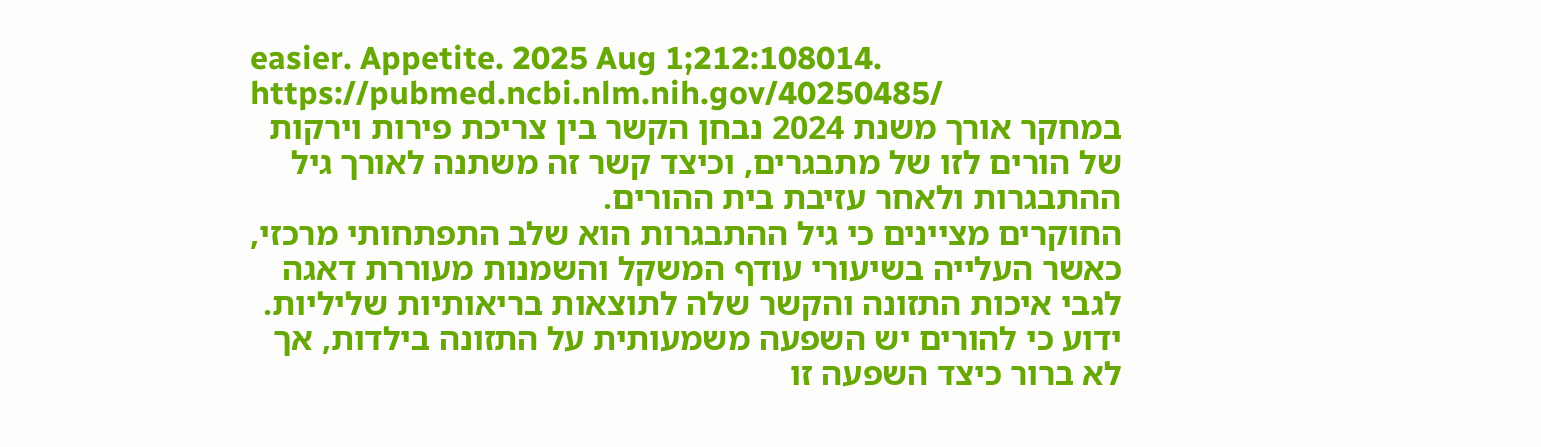easier. Appetite. 2025 Aug 1;212:108014.
https://pubmed.ncbi.nlm.nih.gov/40250485/
במחקר אורך משנת 2024 נבחן הקשר בין צריכת פירות וירקות של הורים לזו של מתבגרים, וכיצד קשר זה משתנה לאורך גיל ההתבגרות ולאחר עזיבת בית ההורים.
החוקרים מציינים כי גיל ההתבגרות הוא שלב התפתחותי מרכזי, כאשר העלייה בשיעורי עודף המשקל והשמנות מעוררת דאגה לגבי איכות התזונה והקשר שלה לתוצאות בריאותיות שליליות. ידוע כי להורים יש השפעה משמעותית על התזונה בילדות, אך לא ברור כיצד השפעה זו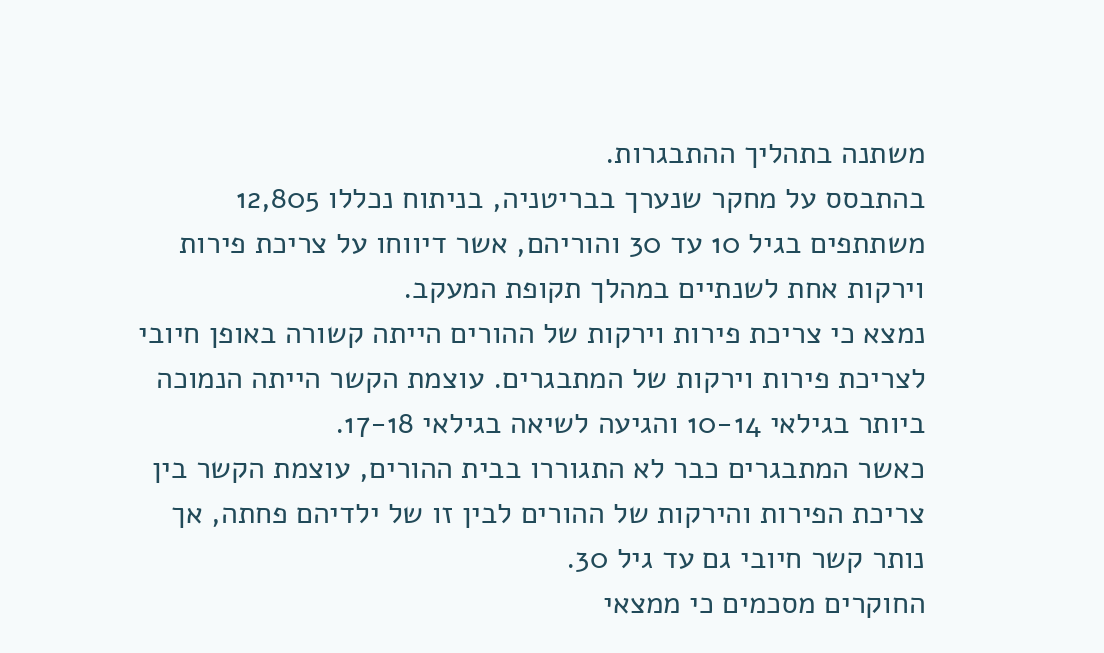משתנה בתהליך ההתבגרות.
בהתבסס על מחקר שנערך בבריטניה, בניתוח נכללו 12,805 משתתפים בגיל 10 עד 30 והוריהם, אשר דיווחו על צריכת פירות וירקות אחת לשנתיים במהלך תקופת המעקב.
נמצא כי צריכת פירות וירקות של ההורים הייתה קשורה באופן חיובי לצריכת פירות וירקות של המתבגרים. עוצמת הקשר הייתה הנמוכה ביותר בגילאי 10-14 והגיעה לשיאה בגילאי 17-18.
כאשר המתבגרים כבר לא התגוררו בבית ההורים, עוצמת הקשר בין צריכת הפירות והירקות של ההורים לבין זו של ילדיהם פחתה, אך נותר קשר חיובי גם עד גיל 30.
החוקרים מסכמים כי ממצאי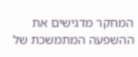המחקר מדגישים את ההשפעה המתמשכת של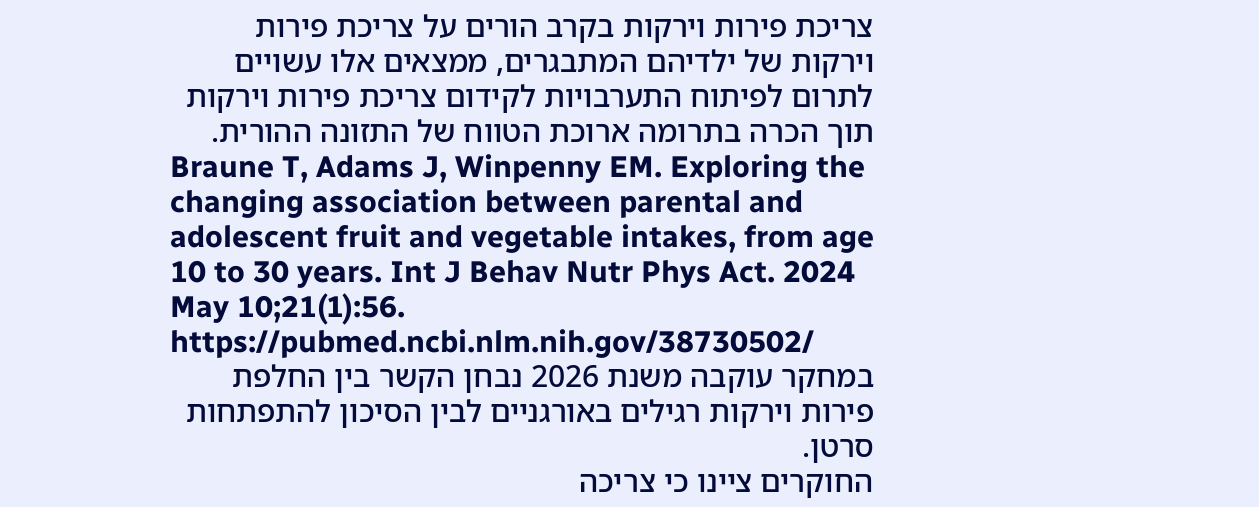צריכת פירות וירקות בקרב הורים על צריכת פירות וירקות של ילדיהם המתבגרים, ממצאים אלו עשויים לתרום לפיתוח התערבויות לקידום צריכת פירות וירקות תוך הכרה בתרומה ארוכת הטווח של התזונה ההורית.
Braune T, Adams J, Winpenny EM. Exploring the changing association between parental and adolescent fruit and vegetable intakes, from age 10 to 30 years. Int J Behav Nutr Phys Act. 2024 May 10;21(1):56.
https://pubmed.ncbi.nlm.nih.gov/38730502/
במחקר עוקבה משנת 2026 נבחן הקשר בין החלפת פירות וירקות רגילים באורגניים לבין הסיכון להתפתחות סרטן.
החוקרים ציינו כי צריכה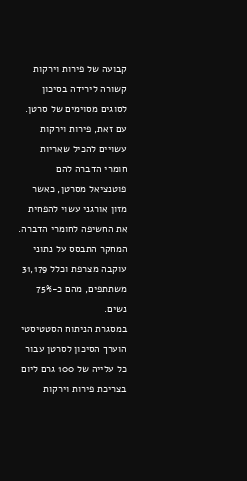קבועה של פירות וירקות קשורה לירידה בסיכון לסוגים מסוימים של סרטן. עם זאת, פירות וירקות עשויים להכיל שאריות חומרי הדברה להם פוטנציאל מסרטן, כאשר מזון אורגני עשוי להפחית את החשיפה לחומרי הדברה.
המחקר התבסס על נתוני עוקבה מצרפת וכלל 31,179 משתתפים, מהם כ-75% נשים.
במסגרת הניתוח הסטטיסטי הוערך הסיכון לסרטן עבור כל עלייה של 100 גרם ליום בצריכת פירות וירקות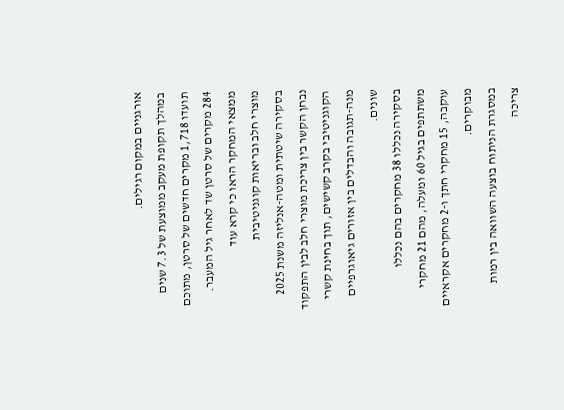אורגניים במקום רגילים.
במהלך תקופת מעקב ממוצעת של 7.3 שנים תועדו 1,718 מקרים חדשים של סרטן, מתוכם 284 מקרים של סרטן שד לאחר גיל המעבר.
ממצאי המחקר הראו כי קרא עוד
מוצרי חלב ובריאות קוגניטיבית
בסקירה שיטתית ומטה-אנליזה משנת 2025 נבחן הקשר בין צריכת מוצרי חלב לבין התפקוד הקוגניטיבי בקרב קשישים, תוך בחינת קשרי מנה-תגובה והבדלים בין אזורים גיאוגרפיים שונים.
בסקירה נכללו 38 מחקרים בהם נכללו משתתפים בגיל 60 ומעלה, מהם 21 מחקרי עוקבה, 15 מחקרי חתך ו-2 מחקרים אקראיים מבוקרים.
במסגרת הניתוח בוצעה השוואה בין רמות צריכה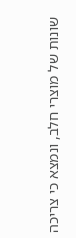שונות של מוצרי חלב, ונמצא כי צריכה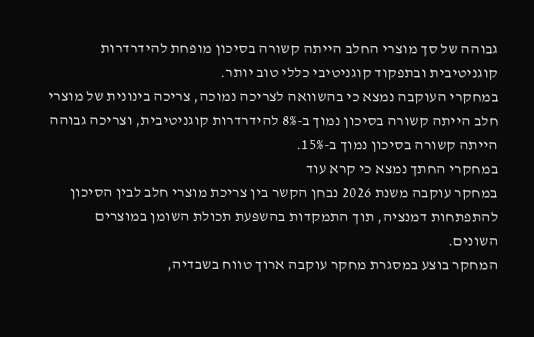גבוהה של סך מוצרי החלב הייתה קשורה בסיכון מופחת להידרדרות קוגניטיבית ובתפקוד קוגניטיבי כללי טוב יותר.
במחקרי העוקבה נמצא כי בהשוואה לצריכה נמוכה, צריכה בינונית של מוצרי חלב הייתה קשורה בסיכון נמוך ב-8% להידרדרות קוגניטיבית, וצריכה גבוהה הייתה קשורה בסיכון נמוך ב-15%.
במחקרי החתך נמצא כי קרא עוד
במחקר עוקבה משנת 2026 נבחן הקשר בין צריכת מוצרי חלב לבין הסיכון להתפתחות דמנציה, תוך התמקדות בהשפּעת תכולת השומן במוצרים השונים.
המחקר בוצע במסגרת מחקר עוקבה ארוך טווח בשבדיה,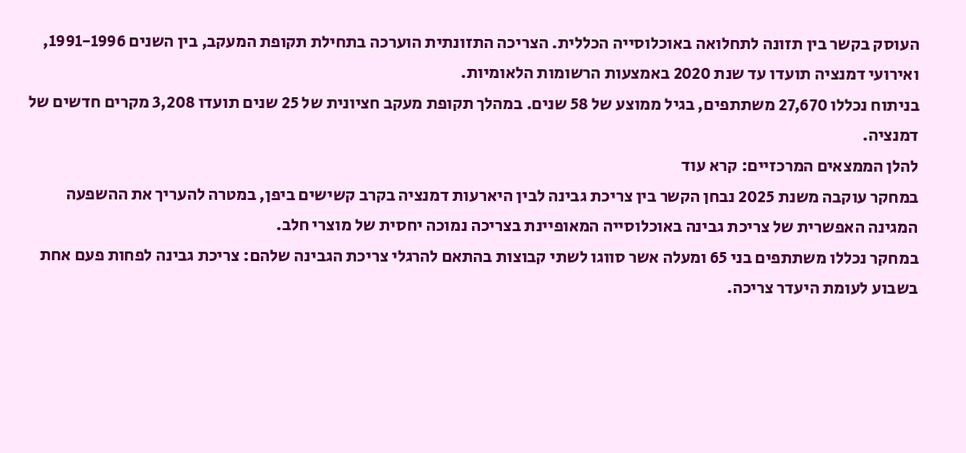העוסק בקשר בין תזונה לתחלואה באוכלוסייה הכללית. הצריכה התזונתית הוערכה בתחילת תקופת המעקב, בין השנים 1991-1996, ואירועי דמנציה תועדו עד שנת 2020 באמצעות הרשומות הלאומיות.
בניתוח נכללו 27,670 משתתפים, בגיל ממוצע של 58 שנים. במהלך תקופת מעקב חציונית של 25 שנים תועדו 3,208 מקרים חדשים של דמנציה.
להלן הממצאים המרכזיים: קרא עוד
במחקר עוקבה משנת 2025 נבחן הקשר בין צריכת גבינה לבין היארעות דמנציה בקרב קשישים ביפן, במטרה להעריך את ההשפעה המגינה האפשרית של צריכת גבינה באוכלוסייה המאופיינת בצריכה נמוכה יחסית של מוצרי חלב.
במחקר נכללו משתתפים בני 65 ומעלה אשר סווגו לשתי קבוצות בהתאם להרגלי צריכת הגבינה שלהם: צריכת גבינה לפחות פעם אחת בשבוע לעומת היעדר צריכה.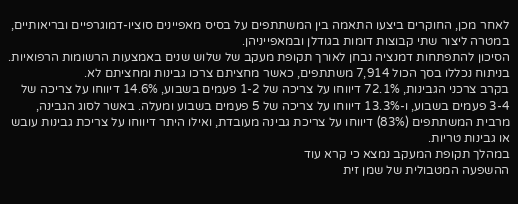לאחר מכן, החוקרים ביצעו התאמה בין המשתתפים על בסיס מאפיינים סוציו-דמוגרפיים ובריאותיים, במטרה ליצור שתי קבוצות דומות בגודלן ובמאפייניהן.
הסיכון להתפתחות דמנציה נבחן לאורך תקופת מעקב של שלוש שנים באמצעות הרשומות הרפואיות.
בניתוח נכללו בסך הכול 7,914 משתתפים, כאשר מחציתם צרכו גבינות ומחציתם לא.
בקרב צרכני הגבינות, 72.1% דיווחו על צריכה של 1-2 פעמים בשבוע, 14.6% דיווחו על צריכה של 3-4 פעמים בשבוע, ו-13.3% דיווחו על צריכה של 5 פעמים בשבוע ומעלה. באשר לסוג הגבינה, מרבית המשתתפים (83%) דיווחו על צריכת גבינה מעובדת, ואילו היתר דיווחו על צריכת גבינות עובש או גבינות טריות.
במהלך תקופת המעקב נמצא כי קרא עוד
ההשפעה המטבולית של שמן זית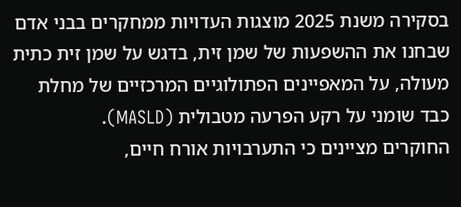בסקירה משנת 2025 מוצגות העדויות ממחקרים בבני אדם שבחנו את ההשפעות של שמן זית, בדגש על שמן זית כתית מעולה, על המאפיינים הפתולוגיים המרכזיים של מחלת כבד שומני על רקע הפרעה מטבולית (MASLD).
החוקרים מציינים כי התערבויות אורח חיים,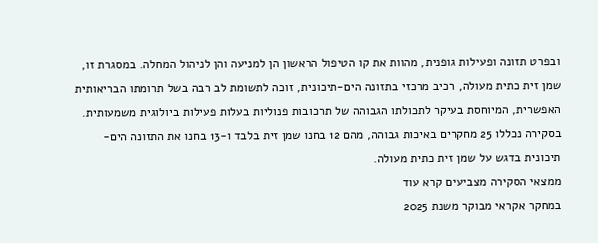ובפרט תזונה ופעילות גופנית, מהוות את קו הטיפול הראשון הן למניעה והן לניהול המחלה. במסגרת זו, שמן זית כתית מעולה, רכיב מרכזי בתזונה הים-תיכונית, זוכה לתשומת לב רבה בשל תרומתו הבריאותית האפשרית, המיוחסת בעיקר לתכולתו הגבוהה של תרכובות פנוליות בעלות פעילות ביולוגית משמעותית.
בסקירה נכללו 25 מחקרים באיכות גבוהה, מהם 12 בחנו שמן זית בלבד ו-13 בחנו את התזונה הים-תיכונית בדגש על שמן זית כתית מעולה.
ממצאי הסקירה מצביעים קרא עוד
במחקר אקראי מבוקר משנת 2025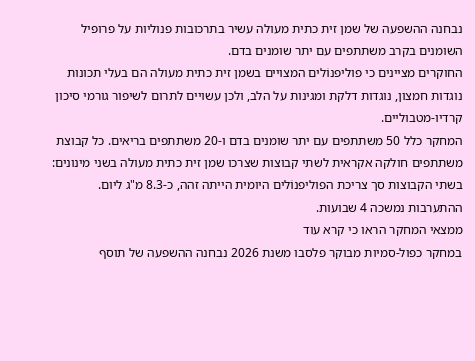נבחנה ההשפעה של שמן זית כתית מעולה עשיר בתרכובות פנוליות על פרופיל השומנים בקרב משתתפים עם יתר שומנים בדם.
החוקרים מציינים כי פוליפנוֹלים המצויים בשמן זית כתית מעולה הם בעלי תכונות נוגדות חמצון, נוגדות דלקת ומגינות על הלב, ולכן עשויים לתרום לשיפור גורמי סיכון קרדיו-מטבוליים.
המחקר כלל 50 משתתפים עם יתר שומנים בדם ו-20 משתתפים בריאים. כל קבוצת משתתפים חולקה אקראית לשתי קבוצות שצרכו שמן זית כתית מעולה בשני מינונים:
בשתי הקבוצות סך צריכת הפוליפנוֹלים היומית הייתה זהה, כ-8.3 מ"ג ליום.
ההתערבות נמשכה 4 שבועות.
ממצאי המחקר הראו כי קרא עוד
במחקר כפול-סמיות מבוקר פלסבו משנת 2026 נבחנה ההשפעה של תוסף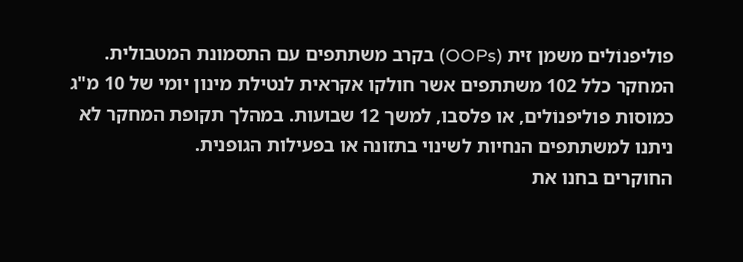פוליפנוֹלים משמן זית (OOPs) בקרב משתתפים עם התסמונת המטבולית.
המחקר כלל 102 משתתפים אשר חולקו אקראית לנטילת מינון יומי של 10 מ"ג כמוסות פוליפנוֹלים, או פלסבו, למשך 12 שבועות. במהלך תקופת המחקר לא ניתנו למשתתפים הנחיות לשינוי בתזונה או בפעילות הגופנית.
החוקרים בחנו את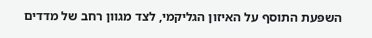השפּעת התוסף על האיזון הגליקמי, לצד מגוון רחב של מדדים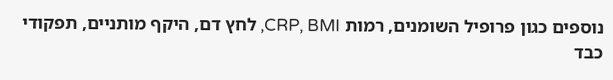נוספים כגון פרופיל השומנים, רמות CRP, BMI, לחץ דם, היקף מותניים, תפקודי כבד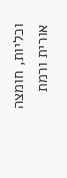וכליות, חומצה אורית ורמת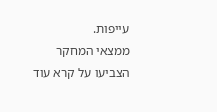עייפות.
ממצאי המחקר הצביעו על קרא עוד